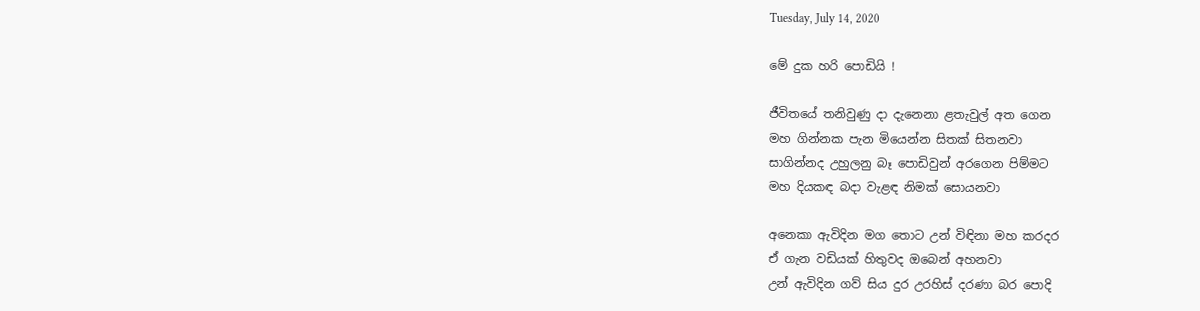Tuesday, July 14, 2020

මේ දුක හරි පොඩියි !

ජීවිතයේ තනිවුණු දා දැනෙනා ළතැවුල් අත ගෙන
මහ ගින්නක පැන මියෙන්න සිතක් සිතනවා
සාගින්නද උහුලනු බෑ පොඩිවුන් අරගෙන පිම්මට
මහ දියකඳ බදා වැළඳ නිමක් සොයනවා

අනෙකා ඇවිදින මග තොට උන් විඳිනා මහ කරදර
ඒ ගැන වඩියක් හිතුවද ඔබෙන් අහනවා
උන් ඇවිදින ගව් සිය දුර උරහිස් දරණා බර පොදි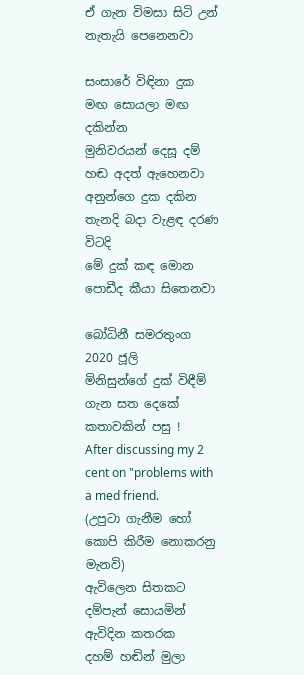ඒ ගැන විමසා සිටි උන් නැතැයි පෙනෙනවා

සංසාරේ විඳිනා දුක මඟ සොයලා මඟ දකින්න
මුනිවරයන් දෙසූ දම් හඬ අදත් ඇහෙනවා
අනුන්ගෙ දුක දකින තැනදි බදා වැළඳ දරණ විටදි
මේ දුක් කඳ මොන පොඩීද කීයා සිතෙනවා

බෝධිනී සමරතුංග
2020 ජූලි
මිනිසුන්ගේ දුක් විඳීම් ගැන සත දෙකේ කතාවකින් පසු !
After discussing my 2 cent on "problems with a med friend.
(උපුටා ගැනීම හෝ කොපි කිරීම නොකරනු මැනවි)
ඇවිලෙන සිතකට දම්පැන් සොයමින් ඇවිදින කතරක
දහම් හඬින් මුලා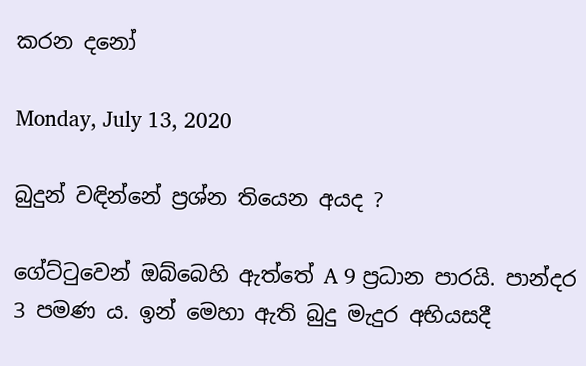කරන දනෝ

Monday, July 13, 2020

බුදුන් වඳින්නේ ප්‍රශ්න තියෙන අයද ?

ගේට්ටුවෙන් ඔබ්බෙහි ඇත්තේ A 9 ප්‍රධාන පාරයි. පාන්දර 3 පමණ ය. ඉන් මෙහා ඇති බුදු මැදුර අභියසදී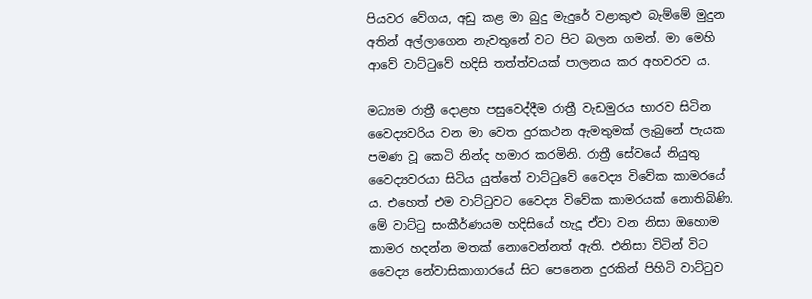පියවර වේගය, අඩු කළ මා බුදු මැදුරේ වළාකුළු බැම්මේ මුදුන අතින් අල්ලාගෙන නැවතුනේ වට පිට බලන ගමන්. මා මෙහි ආවේ වාට්ටුවේ හදිසි තත්ත්වයක් පාලනය කර අහවරව ය.

මධ්‍යම රාත්‍රී දොළහ පසුවෙද්දීම රාත්‍රී වැඩමුරය භාරව සිටින වෛද්‍යවරිය වන මා වෙත දුරකථන ඇමතුමක් ලැබුනේ පැයක පමණ වූ කෙටි නින්ද හමාර කරමිනි. රාත්‍රී සේවයේ නියුතු වෛද්‍යවරයා සිටිය යුත්තේ වාට්ටුවේ වෛද්‍ය විවේක කාමරයේ ය. එහෙත් එම වාට්ටුවට වෛද්‍ය විවේක කාමරයක් නොතිබිණි. මේ වාට්ටු සංකීර්ණයම හදිසියේ හැදූ ඒවා වන නිසා ඔහොම කාමර හදන්න මතක් නොවෙන්නත් ඇති. එනිසා විටින් විට වෛද්‍ය නේවාසිකාගාරයේ සිට පෙනෙන දුරකින් පිහිටි වාට්ටුව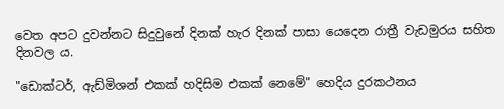වෙත අපට දුවන්නට සිදුවුනේ දිනක් හැර දිනක් පාසා යෙදෙන රාත්‍රී වැඩමුරය සහිත දිනවල ය.

"ඩොක්ටර්, ඇඩ්මිශන් එකක් හදිසිම එකක් නෙමේ" හෙදිය දුරකථනය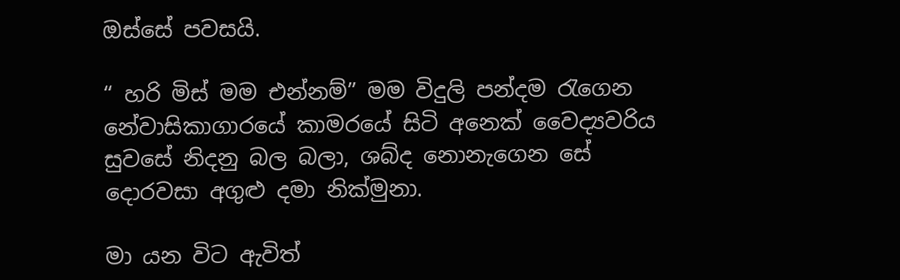ඔස්සේ පවසයි.

“ හරි මිස් මම එන්නම්” මම විදුලි පන්දම රැගෙන නේවාසිකාගාරයේ කාමරයේ සිටි අනෙක් වෛද්‍යවරිය සුවසේ නිදනු බල බලා, ශබ්ද නොනැගෙන සේ දොරවසා අගුළු දමා නික්මුනා.

මා යන විට ඇවිත්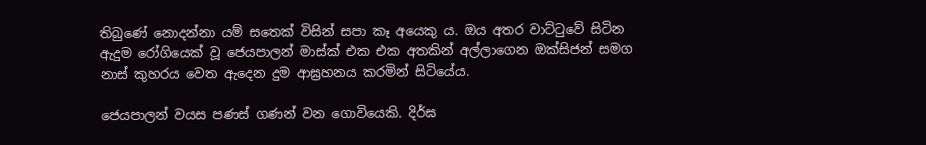තිබුණේ නොදන්නා යම් සතෙක් විසින් සපා කෑ අයෙකු ය. ඔය අතර වාට්ටුවේ සිටින ඇදුම රෝගියෙක් වූ ජෙයපාලන් මාස්ක් එක එක අතකින් අල්ලාගෙන ඔක්සිජන් සමග නාස් කුහරය වෙත ඇදෙන දුම ආඝ්‍රහනය කරමින් සිටියේය.

ජෙයපාලන් වයස පණස් ගණන් වන ගොවියෙකි. දිර්ඝ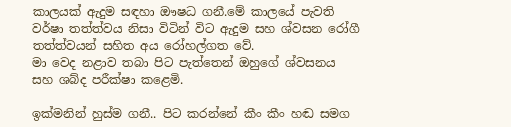කාලයක් ඇදුම සඳහා ඖෂධ ගනී.මේ කාලයේ පැවති වර්ෂා තත්ත්වය නිසා විටින් විට ඇදුම සහ ශ්වසන රෝගී තත්ත්වයන් සහිත අය රෝහල්ගත වේ.
මා වෙද නළාව තබා පිට පැත්තෙන් ඔහුගේ ශ්වසනය සහ ශබ්ද පරීක්ෂා කළෙමි.

ඉක්මනින් හුස්ම ගනී.. පිට කරන්නේ කීං කීං හඬ සමග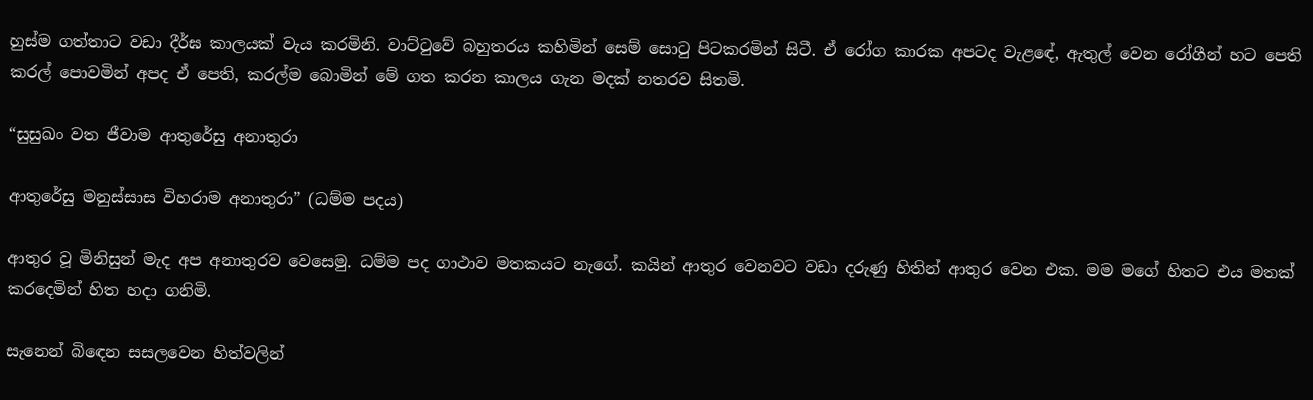හුස්ම ගත්තාට වඩා දීර්ඝ කාලයක් වැය කරමිනි. වාට්ටුවේ බහුතරය කහිමින් සෙම් සොටු පිටකරමින් සිටී. ඒ රෝග කාරක අපටද වැළඳේ, ඇතුල් වෙන රෝගීන් හට පෙති කරල් පොවමින් අපද ඒ පෙති, කරල්ම බොමින් මේ ගත කරන කාලය ගැන මදක් නතරව සිතමි.

“සුසුඛං වත ජීවාම ආතුරේසු අනාතුරා

ආතුරේසු මනුස්සාස විහරාම අනාතුරා” (ධම්ම පදය)

ආතුර වූ මිනිසුන් මැද අප අනාතුරව වෙසෙමු. ධම්ම පද ගාථාව මතකයට නැගේ. කයින් ආතුර වෙනවට වඩා දරුණු හිතින් ආතුර වෙන එක. මම මගේ හිතට එය මතක් කරදෙමින් හිත හදා ගනිමි.

සැනෙන් බිඳෙන සසලවෙන හිත්වලින්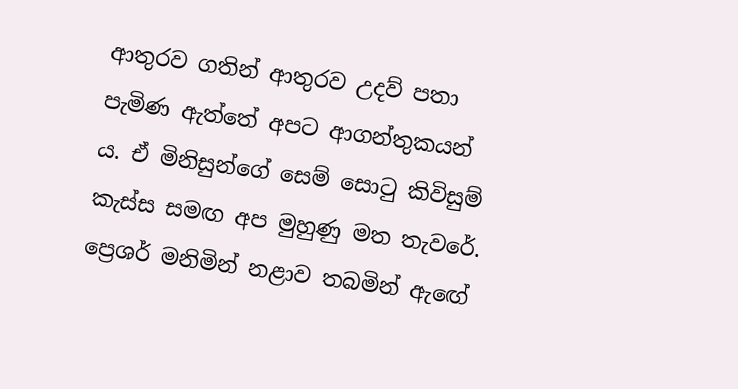ආතුරව ගතින් ආතුරව උදව් පතා පැමිණ ඇත්තේ අපට ආගන්තුකයන් ය. ඒ මිනිසුන්ගේ සෙම් සොටු කිවිසුම් කැස්ස සමඟ අප මුහුණු මත තැවරේ. ප්‍රෙශර් මනිමින් නළාව තබමින් ඇඟේ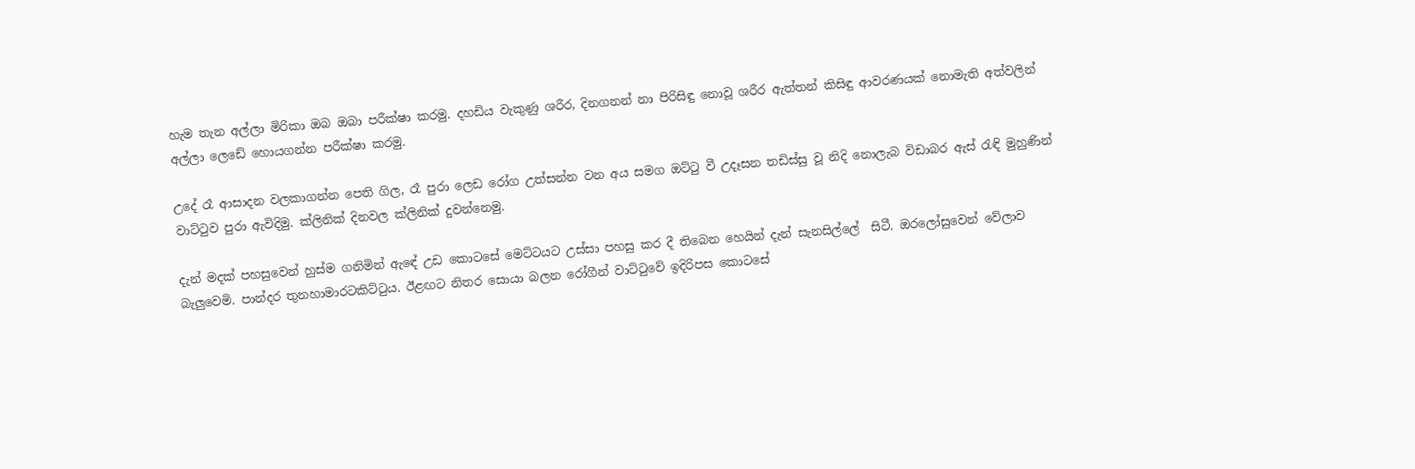හැම තැන අල්ලා මිරිකා ඔබ ඔබා පරීක්ෂා කරමු. දහඩිය වැකුණු ශරීර, දිනගනන් නා පිරිසිඳු නොවූ ශරීර ඇත්තන් කිසිඳු ආවරණයක් නොමැති අත්වලින් අල්ලා ලෙඩේ හොයගන්න පරීක්ෂා කරමු.

උදේ රෑ ආසාදන වලකාගන්න පෙති ගිල, රෑ පුරා ලෙඩ රෝග උත්සන්න වන අය සමග ඔට්ටු වී උදෑසන තඩිස්සු වූ නිදි නොලැබ විඩාබර ඇස් රැඳි මුහුණින් වාට්ටුව පුරා ඇවිදිමු. ක්ලිනික් දිනවල ක්ලිනික් දුවන්නෙමු.

දැන් මදක් පහසුවෙන් හුස්ම ගනිමින් ඇඳේ උඩ කොටසේ මෙට්ටයට උස්සා පහසු කර දී තිබෙන හෙයින් දැන් සැනසිල්ලේ  සිටී. ඔරලෝසුවෙන් වේලාව බැලුවෙමි. පාන්දර තුනහාමාරටකිට්ටුය. ඊළඟට නිතර සොයා බලන රෝගීන් වාට්ටුවේ ඉදිරිපස කොටසේ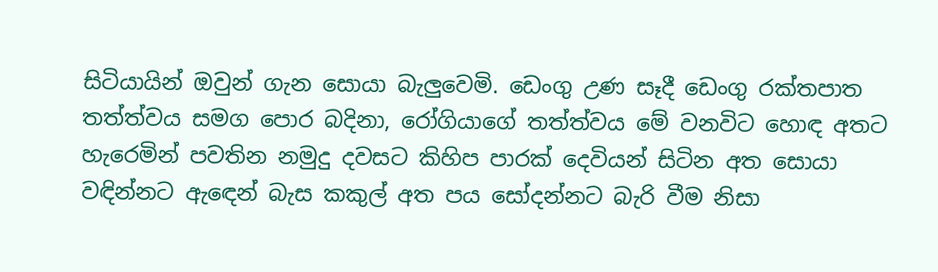සිටියායින් ඔවුන් ගැන සොයා බැලුවෙමි. ඩෙංගු උණ සෑදී ඩෙංගු රක්තපාත තත්ත්වය සමග පොර බදිනා, රෝගියාගේ තත්ත්වය මේ වනවිට හොඳ අතට හැරෙමින් පවතින නමුදු දවසට කිහිප පාරක් දෙවියන් සිටින අත සොයා වඳින්නට ඇඳෙන් බැස කකුල් අත පය සෝදන්නට බැරි වීම නිසා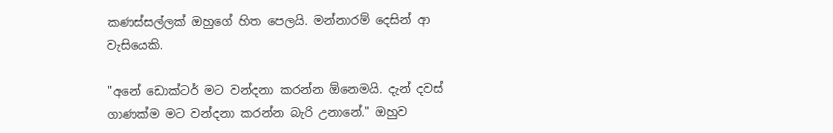කණස්සල්ලක් ඔහුගේ හිත පෙලයි. මන්නාරම් දෙසින් ආ වැසියෙකි.

"අනේ ඩොක්ටර් මට වන්දනා කරන්න ඕනෙමයි. දැන් දවස් ගාණක්ම මට වන්දනා කරන්න බැරි උනානේ." ඔහුව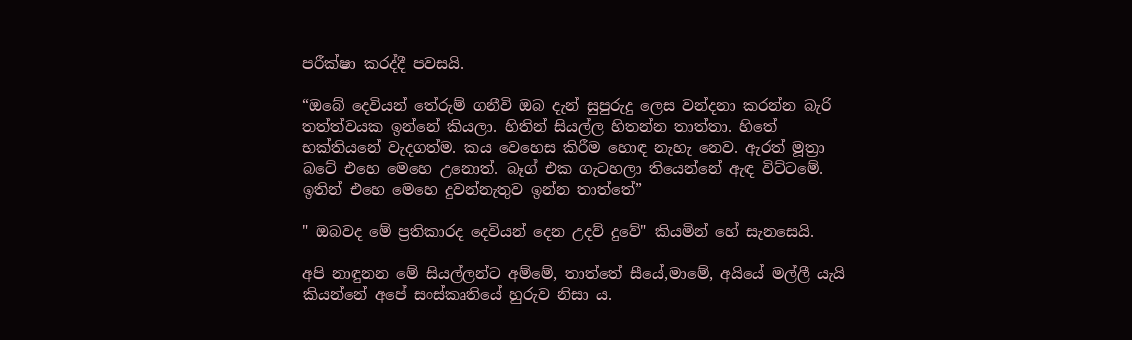පරීක්ෂා කරද්දී පවසයි.

“ඔබේ දෙවියන් තේරුම් ගනීවි ඔබ දැන් සුපුරුදු ලෙස වන්දනා කරන්න බැරි තත්ත්වයක ඉන්නේ කියලා. හිතින් සියල්ල හිතන්න තාත්තා. හිතේ භක්තියනේ වැදගත්ම. කය වෙහෙස කිරීම හොඳ නැහැ නෙව. ඇරත් මූත්‍රා බටේ එහෙ මෙහෙ උනොත්. බෑග් එක ගැටහලා තියෙන්නේ ඇඳ විට්ටමේ. ඉතින් එහෙ මෙහෙ දුවන්නැතුව ඉන්න තාත්තේ”

" ඔබවද මේ ප්‍රතිකාරද දෙවියන් දෙන උදව් දුවේ" කියමින් හේ සැනසෙයි.

අපි නාඳුනන මේ සියල්ලන්ට අම්මේ, තාත්තේ සීයේ,මාමේ, අයියේ මල්ලී යැයි කියන්නේ අපේ සංස්කෘතියේ හුරුව නිසා ය.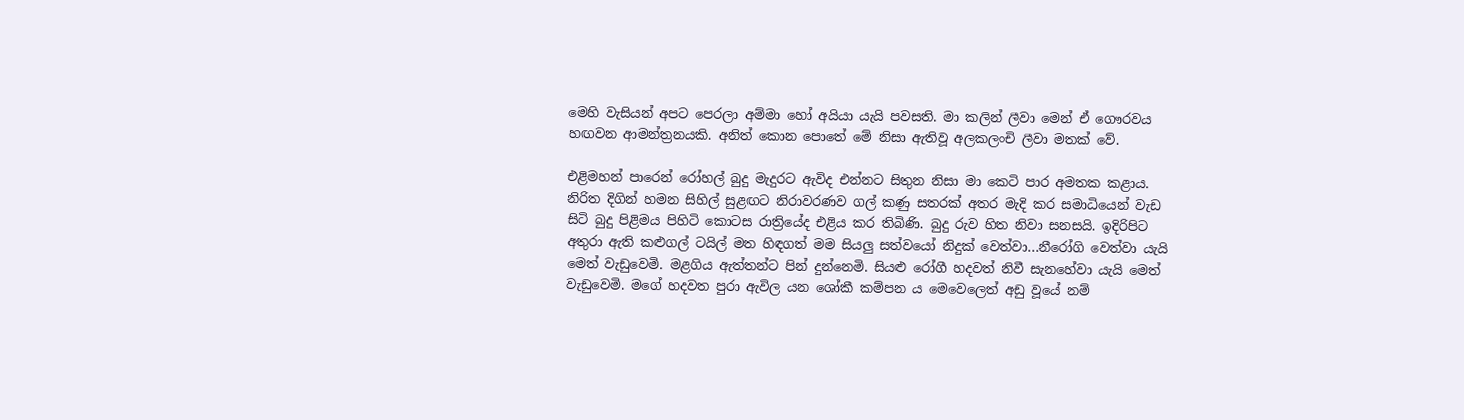මෙහි වැසියන් අපට පෙරලා අම්මා හෝ අයියා යැයි පවසති. මා කලින් ලීවා මෙන් ඒ ගෞරවය හඟවන ආමන්ත්‍රනයකි. අනිත් කොන පොතේ මේ නිසා ඇතිවූ අලකලංචි ලීවා මතක් වේ.

එළිමහන් පාරෙන් රෝහල් බුදු මැදුරට ඇවිද එන්නට සිතුන නිසා මා කෙටි පාර අමතක කළාය. නිරිත දිගින් හමන සිහිල් සුළඟට නිරාවරණව ගල් කණු සතරක් අතර මැදි කර සමාධියෙන් වැඩ සිටි බුදු පිළිමය පිහිටි කොටස රාත්‍රියේද එළිය කර තිබිණි. බුදු රුව හිත නිවා සනසයි. ඉදිරිපිට අතුරා ඇති කළුගල් ටයිල් මත හිඳගත් මම සියලු සත්වයෝ නිදුක් වෙත්වා...නීරෝගි වෙත්වා යැයි මෙත් වැඩුවෙමි. මළගිය ඇත්තන්ට පින් දුන්නෙමි. සියළු රෝගී හදවත් නිවී සැනහේවා යැයි මෙත් වැඩුවෙමි. මගේ හදවත පුරා ඇවිල යන ශෝකී කම්පන ය මෙවෙලෙත් අඩු වූයේ නම්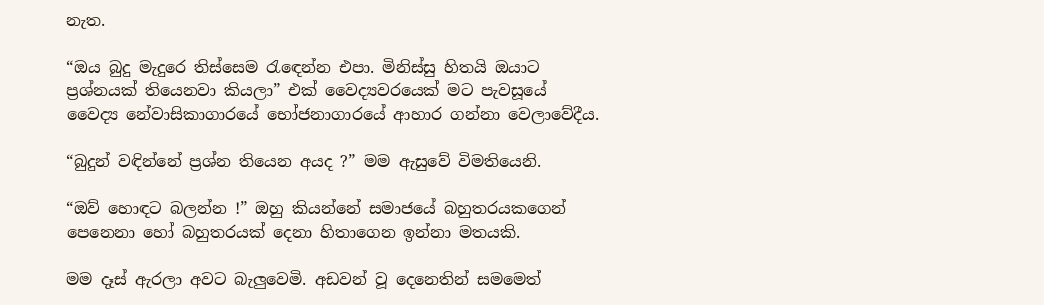නැත.

“ඔය බුදු මැදුරෙ තිස්සෙම රැඳෙන්න එපා. මිනිස්සු හිතයි ඔයාට ප්‍රශ්නයක් තියෙනවා කියලා” එක් වෛද්‍යවරයෙක් මට පැවසූයේ වෛද්‍ය නේවාසිකාගාරයේ භෝජනාගාරයේ ආහාර ගන්නා වෙලාවේදීය.

“බුදුන් වඳින්නේ ප්‍රශ්න තියෙන අයද ?” මම ඇසුවේ විමතියෙනි.

“ඔව් හොඳට බලන්න !” ඔහු කියන්නේ සමාජයේ බහුතරයකගෙන් පෙනෙනා හෝ බහුතරයක් දෙනා හිතාගෙන ඉන්නා මතයකි.

මම දෑස් ඇරලා අවට බැලුවෙමි. අඩවන් වූ දෙනෙතින් සමමෙත්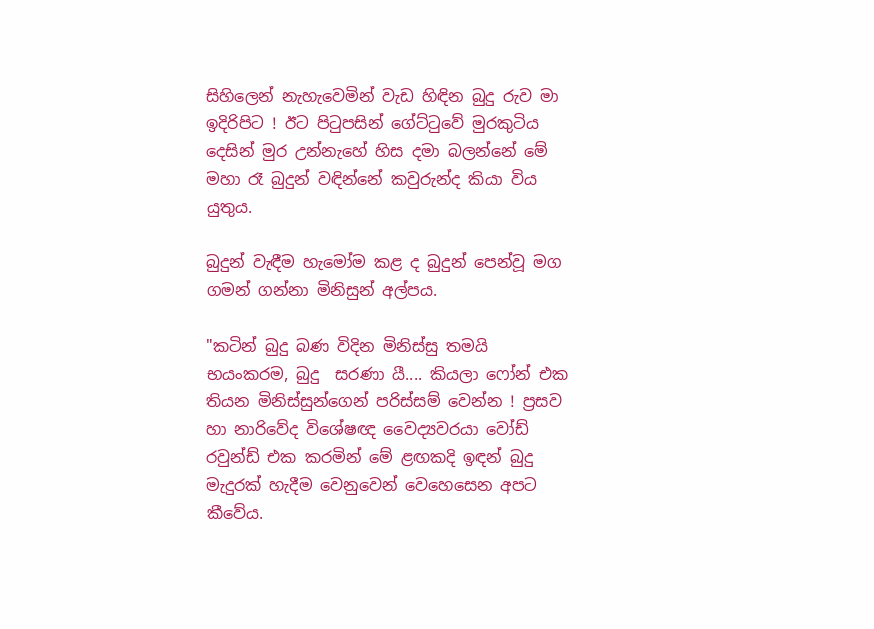සිහිලෙන් නැහැවෙමින් වැඩ හිඳින බුදු රුව මා ඉදිරිපිට ! ඊට පිටුපසින් ගේට්ටුවේ මුරකුටිය දෙසින් මුර උන්නැහේ හිස දමා බලන්නේ මේ මහා රෑ බුදුන් වඳින්නේ කවුරුන්ද කියා විය යුතුය.

බුදුන් වැඳීම හැමෝම කළ ද බුදුන් පෙන්වූ මග ගමන් ගන්නා මිනිසුන් අල්පය.

"කටින් බුදු බණ විදින මිනිස්සු තමයි භයංකරම, බුදු  සරණා යී.... කියලා ෆෝන් එක තියන මිනිස්සුන්ගෙන් පරිස්සම් වෙන්න ! ප්‍රසව හා නාරිවේද විශේෂඥ වෛද්‍යවරයා වෝඩ් රවුන්ඩ් එක කරමින් මේ ළඟකදි ඉඳන් බුදු මැදුරක් හැදීම වෙනුවෙන් වෙහෙසෙන අපට කීවේය.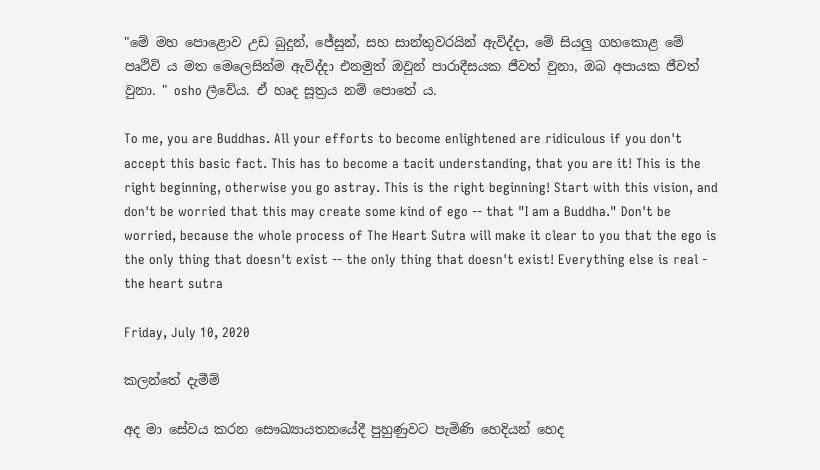"මේ මහ පොළොව උඩ බුදුන්, ජේසුන්, සහ සාන්තුවරයින් ඇවිද්දා, මේ සියලු ගහකොළ මේ පෘථිවි ය මත මෙලෙසින්ම ඇවිද්දා එනමුත් ඔවුන් පාරාදීසයක ජීවත් වුනා, ඔබ අපායක ජීවත් වුනා. " osho ලීවේය. ඒ හෘද සූත්‍රය නම් පොතේ ය.

To me, you are Buddhas. All your efforts to become enlightened are ridiculous if you don't accept this basic fact. This has to become a tacit understanding, that you are it! This is the right beginning, otherwise you go astray. This is the right beginning! Start with this vision, and don't be worried that this may create some kind of ego -- that "I am a Buddha." Don't be worried, because the whole process of The Heart Sutra will make it clear to you that the ego is the only thing that doesn't exist -- the only thing that doesn't exist! Everything else is real - the heart sutra

Friday, July 10, 2020

කලන්තේ දැමීම්

අද මා සේවය කරන සෞඛ්‍යායතනයේදී පුහුණුවට පැමිණි හෙදියන් හෙද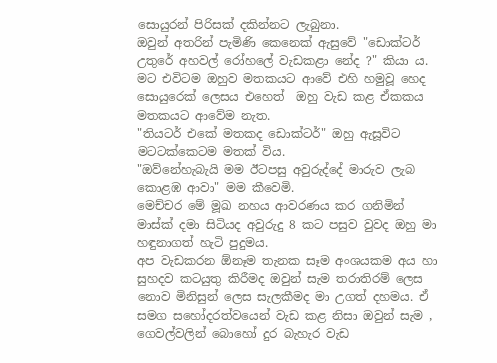සොයුරන් පිරිසක් දකින්නට ලැබුනා.
ඔවුන් අතරින් පැමිණි කෙනෙක් ඇසුවේ "ඩොක්ටර් උතුරේ අහවල් රෝහලේ වැඩකළා නේද ?" කියා ය.
මට එවිටම ඔහුව මතකයට ආවේ එහි හමුවූ හෙද සොයුරෙක් ලෙසය එහෙත්  ඔහු වැඩ කළ ඒකකය මතකයට ආවේම නැත.
"තියටර් එකේ මතකද ඩොක්ටර්" ඔහු ඇසූවිට මටටක්කෙටම මතක් විය.
"ඔව්නේහැබැයි මම ඊටපසු අවුරුද්දේ මාරුව ලැබ කොළඹ ආවා" මම කීවෙමි.
මෙච්චර මේ මූඛ නහය ආවරණය කර ගනිමින් මාස්ක් දමා සිටියද අවුරුදු 8 කට පසුව වුවද ඔහු මා හඳුනාගත් හැටි පුදුමය.
අප වැඩකරන ඕනෑම තැනක සෑම අංශයකම අය හා සුහදව කටයුතු කිරීමද ඔවුන් සැම තරාතිරම් ලෙස නොව මිනිසුන් ලෙස සැලකීමද මා උගත් දහමය. ඒ සමග සහෝදරත්වයෙන් වැඩ කළ නිසා ඔවුන් සැම , ගෙවල්වලින් බොහෝ දුර බැහැර වැඩ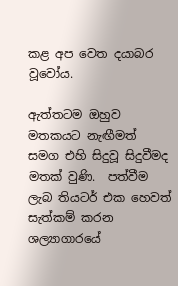කළ අප වෙත දයාබර වූවෝය.

ඇත්තටම ඔහුව මතකයට නැඟීමත් සමග එහි සිදුවූ සිදුවීමද මතක් වුණි.  පත්වීම ලැබ තියටර් එක හෙවත් සැත්කම් කරන ශල්‍යාගාරයේ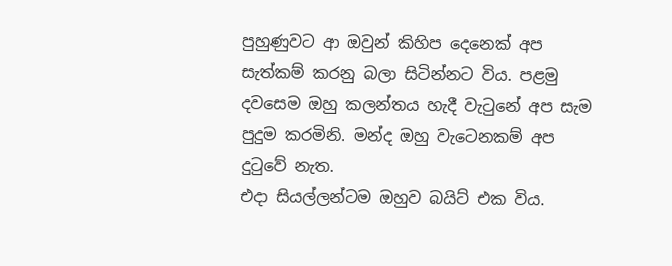පුහුණුවට ආ ඔවුන් කිහිප දෙනෙක් අප සැත්කම් කරනු බලා සිටින්නට විය. පළමු දවසෙම ඔහු කලන්තය හැදී වැටුනේ අප සැම පුදුම කරමිනි. මන්ද ඔහු වැටෙනකම් අප දුටුවේ නැත.
එදා සියල්ලන්ටම ඔහුව බයිට් එක විය.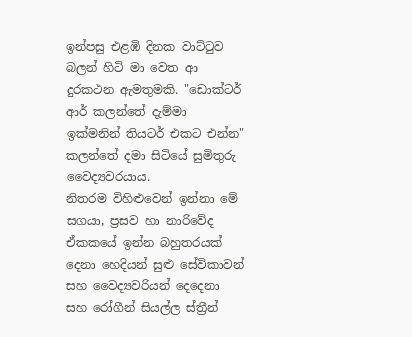ඉන්පසු එළඹි දිනක වාට්ටුව බලන් හිටි මා වෙත ආ දුරකථන ඇමතුමකි. "ඩොක්ටර් ආර් කලන්තේ දැම්මා ඉක්මනින් තියටර් එකට එන්න"
කලන්තේ දමා සිටියේ සුමිතුරු වෛද්‍යවරයාය.
නිතරම විහිළුවෙන් ඉන්නා මේ සගයා, ප්‍රසව හා නාරිවේද ඒකකයේ ඉන්න බහුතරයක් දෙනා හෙදියන් සුළු සේවිකාවන් සහ වෛද්‍යවරියන් දෙදෙනා සහ රෝගීන් සියල්ල ස්ත්‍රීන්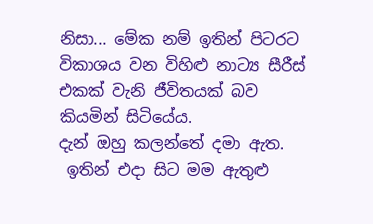නිසා... මේක නම් ඉතින් පිටරට විකාශය වන විහිළු නාට්‍ය සීරීස් එකක් වැනි ජීවිතයක් බව කියමින් සිටියේය.
දැන් ඔහු කලන්තේ දමා ඇත.
 ඉතින් එදා සිට මම ඇතුළු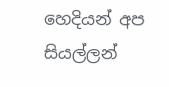හෙදියන් අප සියල්ලන්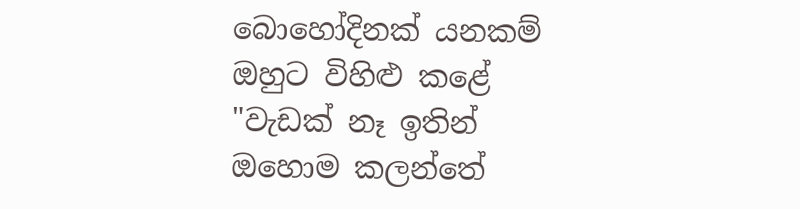බොහෝදිනක් යනකම් ඔහුට විහිළු කළේ "වැඩක් නෑ ඉතින් ඔහොම කලන්තේ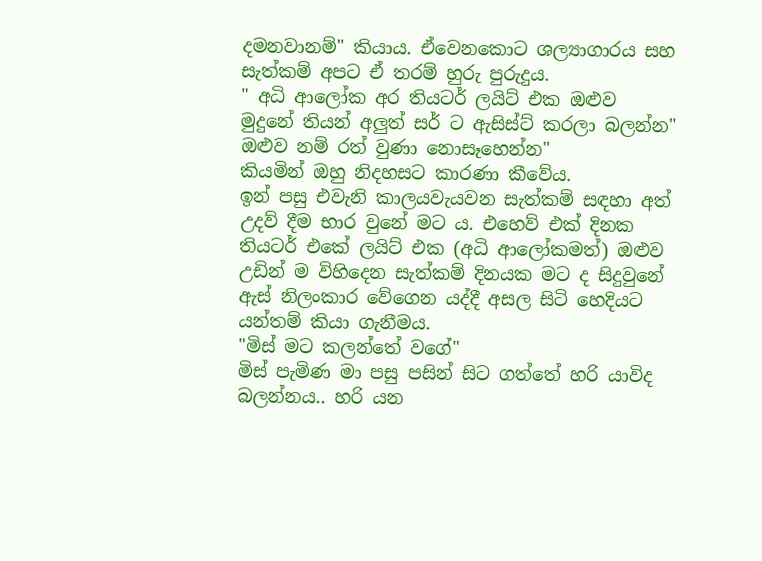දමනවානම්" කියාය. ඒවෙනකොට ශල්‍යාගාරය සහ සැත්කම් අපට ඒ තරම් හුරු පුරුදුය.
" අධි ආලෝක අර තියටර් ලයිට් එක ඔළුව මුදුනේ තියන් අලුත් සර් ට ඇසිස්ට් කරලා බලන්න" ඔළුව නම් රත් වුණා නොසෑහෙන්න"
කියමින් ඔහු නිදහසට කාරණා කීවේය.
ඉන් පසු එවැනි කාලයවැයවන සැත්කම් සඳහා අත්  උදව් දීම භාර වුනේ මට ය. එහෙව් එක් දිනක තියටර් එකේ ලයිට් එක (අධි ආලෝකමත්) ඔළුව උඩින් ම විහිදෙන සැත්කම් දිනයක මට ද සිදුවුනේ ඇස් නිලංකාර වේගෙන යද්දී අසල සිටි හෙදියට යන්තම් කියා ගැනීමය.
"මිස් මට කලන්තේ වගේ"
මිස් පැමිණ මා පසු පසින් සිට ගත්තේ හරි යාවිද බලන්නය.. හරි යන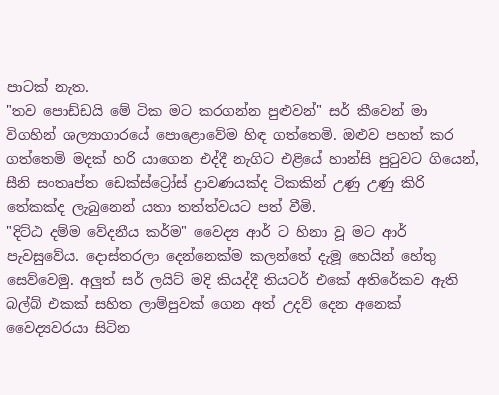පාටක් නැත.
"තව පොඩ්ඩයි මේ ටික මට කරගන්න පුළුවන්" සර් කීවෙන් මා විගහින් ශල්‍යාගාරයේ පොළොවේම හිඳ ගත්තෙමි. ඔළුව පහත් කර ගත්තෙමි මදක් හරි යාගෙන එද්දී නැගිට එළියේ හාන්සි පුටුවට ගියෙන්, සීනි සංතෘප්ත ඩෙක්ස්ට්‍රෝස් ද්‍රාවණයක්ද ටිකකින් උණු උණු කිරි තේකක්ද ලැබුනෙන් යතා තත්ත්වයට පත් වීමි.
"දිට්ඨ දම්ම වේදනීය කර්ම" වෛද්‍ය ආර් ට හිනා වූ මට ආර් පැවසුවේය. දොස්තරලා දෙන්නෙක්ම කලන්තේ දැමූ හෙයින් හේතු සෙව්වෙමු. අලුත් සර් ලයිට් මදි කියද්දී තියටර් එකේ අතිරේකව ඇති බල්බ් එකක් සහිත ලාම්පුවක් ගෙන අත් උදව් දෙන අනෙක් වෛද්‍යවරයා සිටින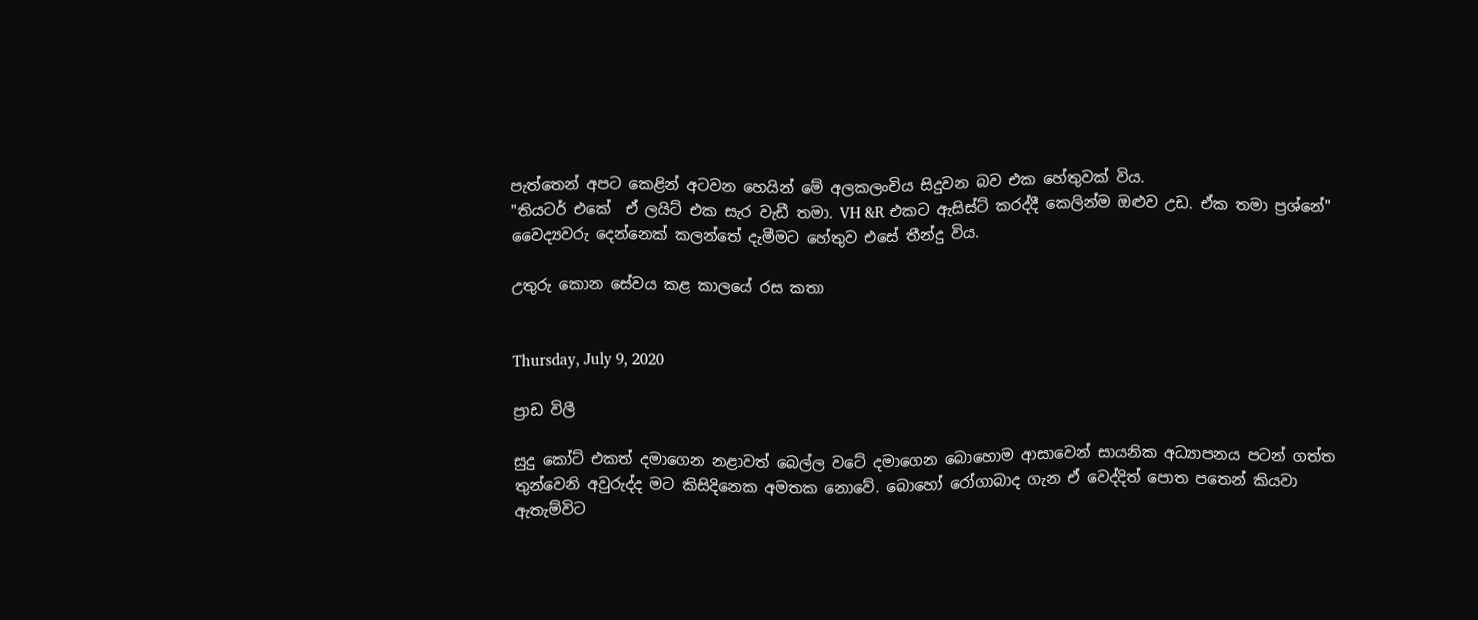පැත්තෙන් අපට කෙළින් අටවන හෙයින් මේ අලකලංචිය සිදුවන බව එක හේතුවක් විය.
"තියටර් එකේ  ඒ ලයිට් එක සැර වැඩී තමා. VH &R එකට ඇසිස්ට් කරද්දී කෙලින්ම ඔළුව උඩ. ඒක තමා ප්‍රශ්නේ"  වෛද්‍යවරු දෙන්නෙක් කලන්තේ දැමීමට හේතුව එසේ තීන්දු විය.

උතුරු කොන සේවය කළ කාලයේ රස කතා


Thursday, July 9, 2020

ප්‍රාඩ විලී

සුදු කෝට් එකත් දමාගෙන නළාවත් බෙල්ල වටේ දමාගෙන බොහොම ආසාවෙන් සායනික අධ්‍යාපනය පටන් ගත්ත තුන්වෙනි අවුරුද්ද මට කිසිදිනෙක අමතක නොවේ. බොහෝ රෝගාබාද ගැන ඒ වෙද්දිත් පොත පතෙන් කියවා ඇතැම්විට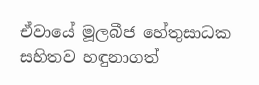ඒවායේ මූලබීජ හේතුසාධක සහිතව හඳුනාගත්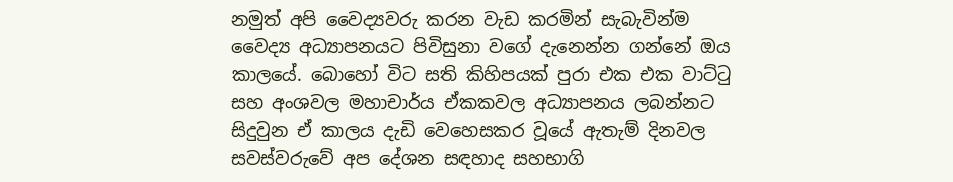නමුත් අපි වෛද්‍යවරු කරන වැඩ කරමින් සැබැවින්ම වෛද්‍ය අධ්‍යාපනයට පිවිසුනා වගේ දැනෙන්න ගන්නේ ඔය කාලයේ. බොහෝ විට සති කිහිපයක් පුරා එක එක වාට්ටු සහ අංශවල මහාචාර්ය ඒකකවල අධ්‍යාපනය ලබන්නට සිදුවුන ඒ කාලය දැඩි වෙහෙසකර වූයේ ඇතැම් දිනවල සවස්වරුවේ අප දේශන සඳහාද සහභාගි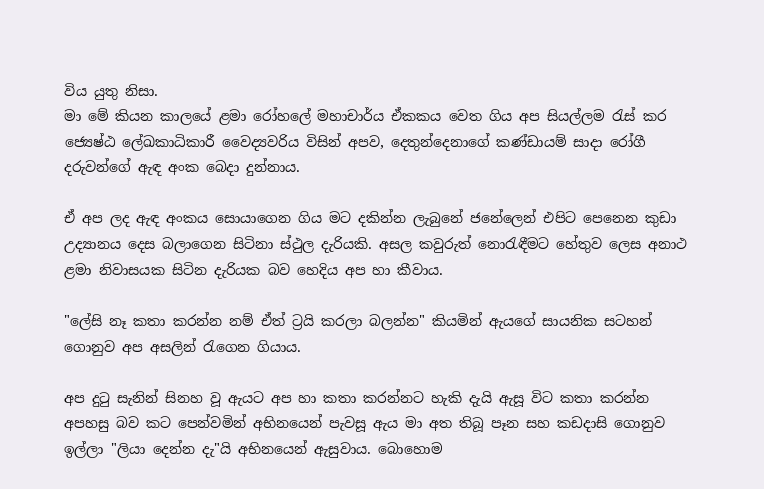විය යුතු නිසා.
මා මේ කියන කාලයේ ළමා රෝහලේ මහාචාර්ය ඒකකය වෙත ගිය අප සියල්ලම රැස් කර ජ්‍යෙෂ්ඨ ලේඛකාධිකාරී වෛද්‍යවරිය විසින් අපව, දෙතුන්දෙනාගේ කණ්ඩායම් සාදා රෝගී දරුවන්ගේ ඇඳ අංක බෙදා දුන්නාය.

ඒ අප ලද ඇඳ අංකය සොයාගෙන ගිය මට දකින්න ලැබුනේ ජනේලෙන් එපිට පෙනෙන කුඩා උද්‍යානය දෙස බලාගෙන සිටිනා ස්ථුල දැරියකි. අසල කවුරුත් නොරැඳීමට හේතුව ලෙස අනාථ ළමා නිවාසයක සිටින දැරියක බව හෙදිය අප හා කීවාය.

"ලේසි නෑ කතා කරන්න නම් ඒත් ට්‍රයි කරලා බලන්න" කියමින් ඇයගේ සායනික සටහන් ගොනුව අප අසලින් රැගෙන ගියාය.

අප දුටු සැනින් සිනහ වූ ඇයට අප හා කතා කරන්නට හැකි දැයි ඇසූ විට කතා කරන්න අපහසු බව කට පෙන්වමින් අභිනයෙන් පැවසූ ඇය මා අත තිබූ පෑන සහ කඩදාසි ගොනුව ඉල්ලා "ලියා දෙන්න දැ"යි අභිනයෙන් ඇසුවාය. බොහොම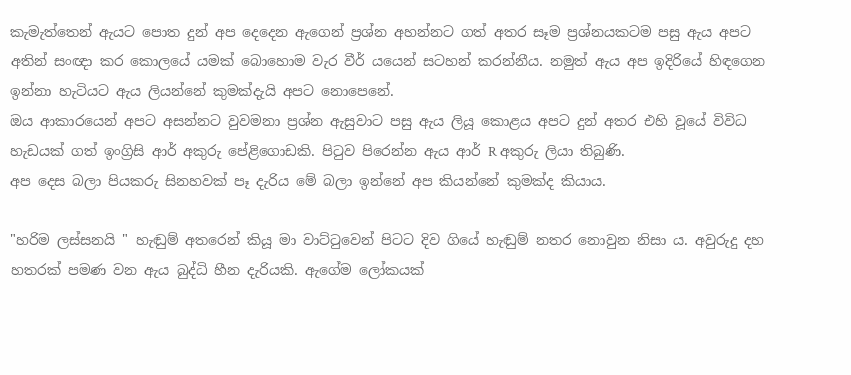කැමැත්තෙන් ඇයට පොත දුන් අප දෙදෙන ඇගෙන් ප්‍රශ්න අහන්නට ගත් අතර සෑම ප්‍රශ්නයකටම පසු ඇය අපට අතින් සංඥා කර කොලයේ යමක් බොහොම වැර වීර් යයෙන් සටහන් කරන්නීය. නමුත් ඇය අප ඉදිරියේ හිඳගෙන ඉන්නා හැටියට ඇය ලියන්නේ කුමක්දැයි අපට නොපෙනේ.
ඔය ආකාරයෙන් අපට අසන්නට වුවමනා ප්‍රශ්න ඇසුවාට පසු ඇය ලියූ කොළය අපට දුන් අතර එහි වූයේ විවිධ හැඩයක් ගත් ඉංග්‍රිසි ආර් අකුරු පේළිගොඩකි. පිටුව පිරෙන්න ඇය ආර් R අකුරු ලියා තිබුණි.
අප දෙස බලා පියකරු සිනහවක් පෑ දැරිය මේ බලා ඉන්නේ අප කියන්නේ කුමක්ද කියාය.

"හරිම ලස්සනයි " හැඬුම් අතරෙන් කියූ මා වාට්ටුවෙන් පිටට දිව ගියේ හැඬුම් නතර නොවුන නිසා ය. අවුරුදු දහ හතරක් පමණ වන ඇය බුද්ධි හීන දැරියකි. ඇගේම ලෝකයක්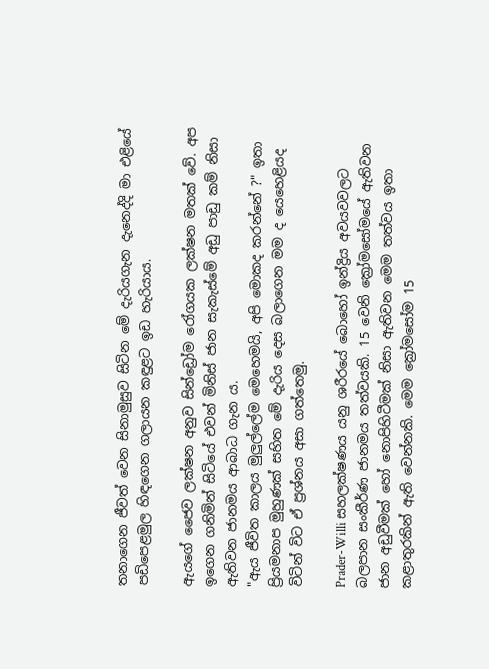තනාගෙන ජීවත් වෙන සිනාමුසුව සිටින මේ දැරියගැන දැනෙද්දි මා එළියේ පඩිපෙළමුල හිඳගෙන ගලායන කඳුළට ඉඩ හැරියාය.

ඇයගේ ජෛව ලක්ෂන අනුව සින්ඩ්‍රෝම රෝගයක ලක්ෂන මතක් වේ. අප ඉගෙන ගනිමින් සිටියේ එවන් මිනිස් ජාන සැකැස්මේ අඩු පාඩු කම් නිසා ඇතිවන ජානමය ආබාධ ගැන ය.
"ඇය ජීවිත කාලය මුලුල්ලේම මෙහෙමයි, අපි මොකද කරන්නේ ?" ඉතා ප්‍රියමනාප මුහුණක් සහිත මේ දැරිය දෙස බලාගෙන මම ද යෙහෙළියද විටින් විට ඒ ප්‍රශ්නය අසා ගත්තෙමු.

Prader-Willi සහලක්ෂණය යනු ශරීරයේ බොහෝ ඉන්ද්‍රිය අවයවවලට බලපාන සංකීර්ණ ජානමය තත්වයකි. 15 වෙනි ක්‍රෝමසෝමයේ ඇතිවන ජාන අඩුවීමක් හෝ නොපිහිටීමක් නිසා ඇතිවන මෙම තත්වය ඉතා කළාතුරකින් ඇති වෙන්නකි. මෙම ක්‍රෝමසෝම 15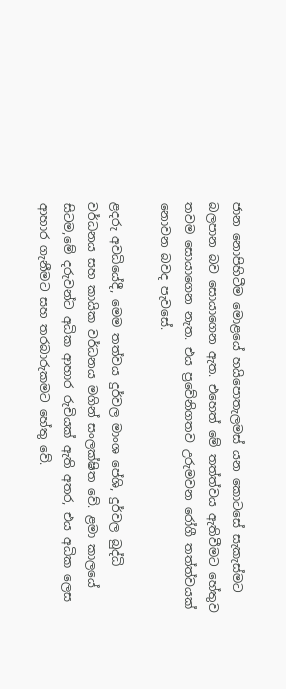ජාන නොපිහිටීම මොළයේ හයිපොතැලමස් යන කොටසේ සැකැස්මට බලපාන බව සොයාගෙන ඇත. එහෙත් මේ තත්ත්වය ඇතිවීමට හේතුව තවම සොයාගෙන නැත. එය ප්‍රවේනිගතව උරුමවන රෝගී තත්ත්වයක් නොවන බවද පැවසේ.

ළදරු අවධියේදී, මෙම තත්වය දුර්වල මාංශ පේශි, දුර්වල බුද්ධි වර්ධනය සහ කායික වර්ධනය මගින් සංලක්ෂිත වේ. ළමා කාලයේ සිටම,මේ දරුවන්ට අධික ආහාර රුචියක් ඇති අතර, එය අධික ලෙස ආහාර ගැනීමට සහ තරබාරුකමට හේතු වේ.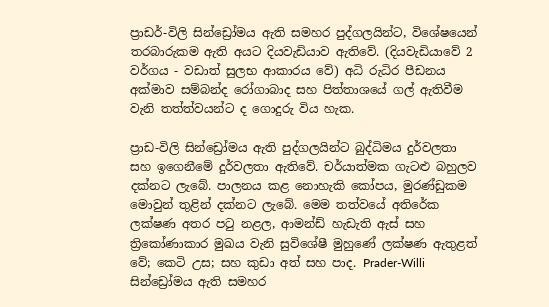ප්‍රාඩර්-විලි සින්ඩ්‍රෝමය ඇති සමහර පුද්ගලයින්ට, විශේෂයෙන් තරබාරුකම ඇති අයට දියවැඩියාව ඇතිවේ. (දියවැඩියාවේ 2 වර්ගය - වඩාත් සුලභ ආකාරය වේ) අධි රුධිර පීඩනය අක්මාව සම්බන්ද රෝගාබාද සහ පිත්තාශයේ ගල් ඇතිවීම වැනි තත්ත්වයන්ට ද ගොදුරු විය හැක.

ප්‍රාඩ-විලි සින්ඩ්‍රෝමය ඇති පුද්ගලයින්ට බුද්ධිමය දුර්වලතා සහ ඉගෙනීමේ දුර්වලතා ඇතිවේ. චර්යාත්මක ගැටළු බහුලව දක්නට ලැබේ. පාලනය කළ නොහැකි කෝපය, මුරණ්ඩුකම මොවුන් තුළින් දක්නට ලැබේ. මෙම තත්වයේ අතිරේක ලක්ෂණ අතර පටු නළල, ආමන්ඩ් හැඩැති ඇස් සහ ත්‍රිකෝණාකාර මුඛය වැනි සුවිශේෂී මුහුණේ ලක්ෂණ ඇතුළත් වේ; කෙටි උස; සහ කුඩා අත් සහ පාද. Prader-Willi සින්ඩ්‍රෝමය ඇති සමහර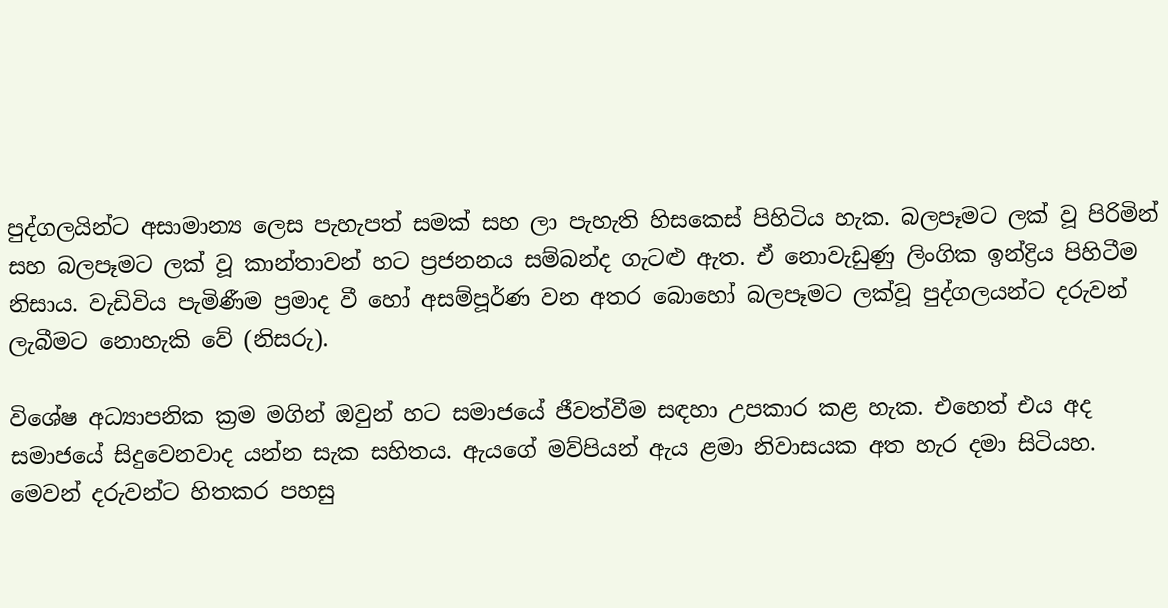පුද්ගලයින්ට අසාමාන්‍ය ලෙස පැහැපත් සමක් සහ ලා පැහැති හිසකෙස් පිහිටිය හැක. බලපෑමට ලක් වූ පිරිමින් සහ බලපෑමට ලක් වූ කාන්තාවන් හට ප්‍රජනනය සම්බන්ද ගැටළු ඇත. ඒ නොවැඩුණු ලිංගික ඉන්ද්‍රිය පිහිටීම නිසාය. වැඩිවිය පැමිණීම ප්‍රමාද වී හෝ අසම්පූර්ණ වන අතර බොහෝ බලපෑමට ලක්වූ පුද්ගලයන්ට දරුවන් ලැබීමට නොහැකි වේ (නිසරු).

විශේෂ අධ්‍යාපනික ක්‍රම මගින් ඔවුන් හට සමාජයේ ජීවත්වීම සඳහා උපකාර කළ හැක. එහෙත් එය අද සමාජයේ සිදුවෙනවාද යන්න සැක සහිතය. ඇයගේ මව්පියන් ඇය ළමා නිවාසයක අත හැර දමා සිටියහ. මෙවන් දරුවන්ට හිතකර පහසු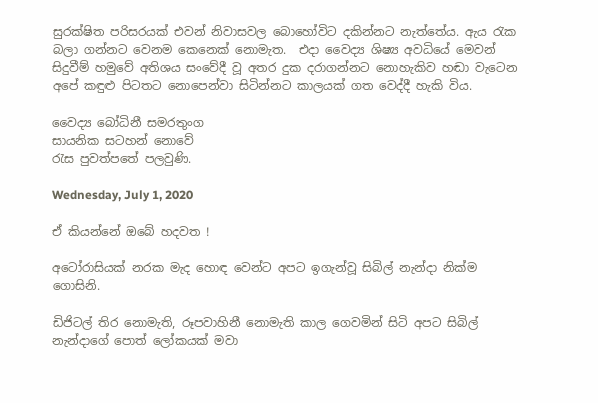සුරක්ෂිත පරිසරයක් එවන් නිවාසවල බොහෝවිට දකින්නට නැත්තේය. ඇය රැක බලා ගන්නට වෙනම කෙනෙක් නොමැත.  එදා වෛද්‍ය ශිෂ්‍ය අවධියේ මෙවන් සිදුවීම් හමුවේ අතිශය සංවේදී වූ අතර දුක දරාගන්නට නොහැකිව හඬා වැටෙන අපේ කඳුළු පිටතට නොපෙන්වා සිටින්නට කාලයක් ගත වෙද්දී හැකි විය.

වෛද්‍ය බෝධිනී සමරතුංග
සායනික සටහන් නොවේ
රැස පුවත්පතේ පලවුණි.

Wednesday, July 1, 2020

ඒ කියන්නේ ඔබේ හදවත !

අටෝරාසියක් නරක මැද හොඳ වෙන්‍ට අපට ඉගැන්වූ සිබිල් නැන්දා නික්ම ගොසිනි.

ඩිජිටල් තිර නොමැති, රූපවාහිනී නොමැති කාල ගෙවමින් සිටි අපට සිබිල් නැන්දාගේ පොත් ලෝකයක් මවා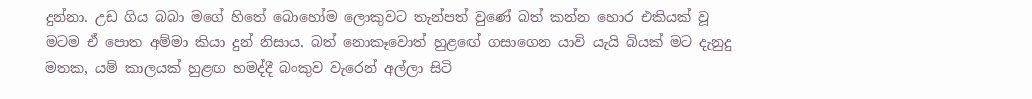දුන්නා. උඩ ගිය බබා මගේ හිතේ බොහෝම ලොකුවට තැන්පත් වුණේ බත් කන්න හොර එකියක් වූ මටම ඒ පොත අම්මා කියා දුන් නිසාය. බත් නොකෑවොත් හුළඟේ ගසාගෙන යාවි යැයි බියක් මට දැනුදු මතක, යම් කාලයක් හුළඟ හමද්දී බංකුව වැරෙන් අල්ලා සිටි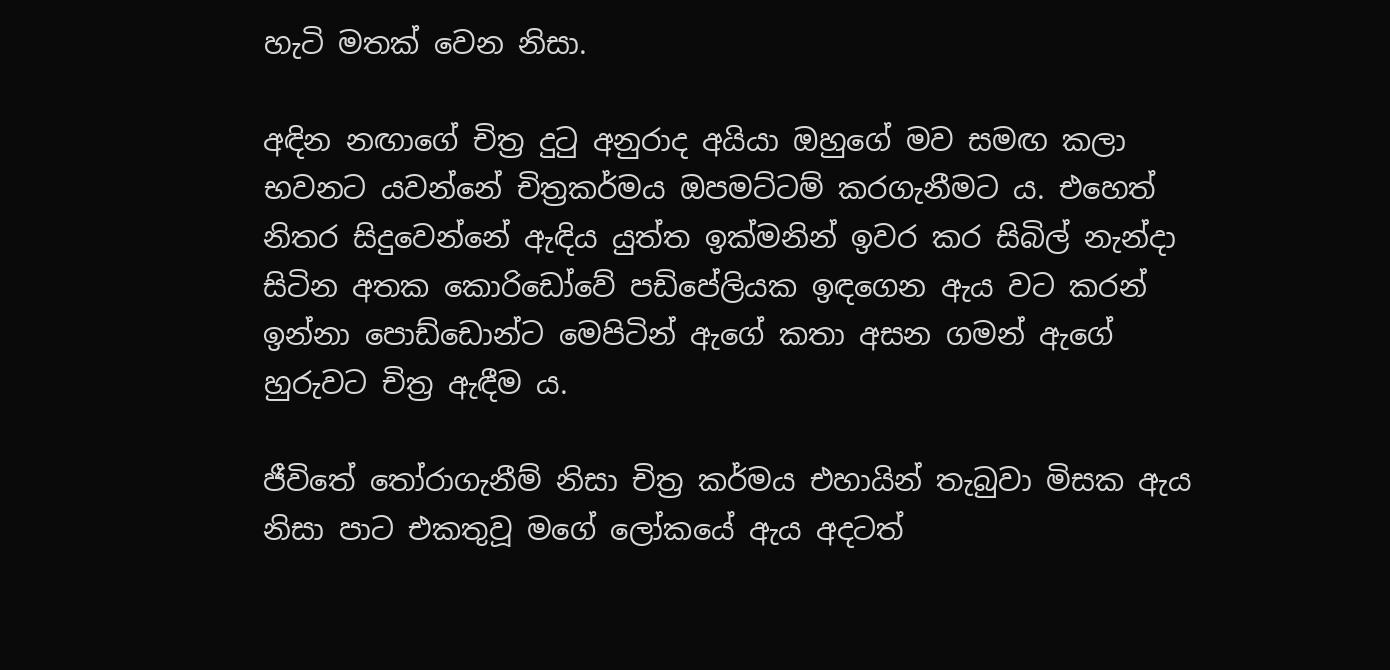හැටි මතක් වෙන නිසා.

අඳින නඟාගේ චිත්‍ර දුටු අනුරාද අයියා ඔහුගේ මව සමඟ කලා භවනට යවන්නේ චිත්‍රකර්මය ඔපමට්ටම් කරගැනීමට ය. එහෙත් නිතර සිදුවෙන්නේ ඇඳිය යුත්ත ඉක්මනින් ඉවර කර සිබිල් නැන්දා සිටින අතක කොරිඩෝවේ පඩිපේලියක ඉඳගෙන ඇය වට කරන් ඉන්නා පොඩ්ඩොන්ට මෙපිටින් ඇගේ කතා අසන ගමන් ඇගේ හුරුවට චිත්‍ර ඇඳීම ය.

ජීවිතේ තෝරාගැනීම් නිසා චිත්‍ර කර්මය එහායින් තැබුවා මිසක ඇය නිසා පාට එකතුවූ මගේ ලෝකයේ ඇය අදටත්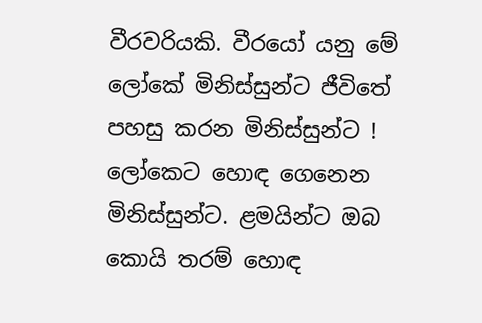වීරවරියකි. වීරයෝ යනු මේ ලෝකේ මිනිස්සුන්ට ජීවිතේ පහසු කරන මිනිස්සුන්ට ! ලෝකෙට හොඳ ගෙනෙන මිනිස්සුන්ට. ළමයින්ට ඔබ කොයි තරම් හොඳ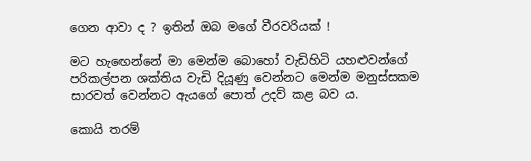ගෙන ආවා ද ? ඉතින් ඔබ මගේ වීරවරියක් !

මට හැඟෙන්නේ මා මෙන්ම බොහෝ වැඩිහිටි යහළුවන්ගේ පරිකල්පන ශක්තිය වැඩි දියූණු වෙන්නට මෙන්ම මනුස්සකම සාරවත් වෙන්නට ඇයගේ පොත් උදව් කළ බව ය.

කොයි තරම්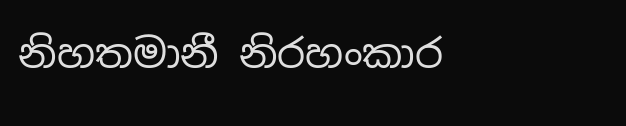නිහතමානී නිරහංකාර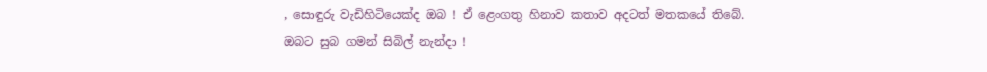, සොඳුරු වැඩිහිටියෙක්ද ඔබ ! ඒ ළෙංගතු හිනාව කතාව අදටත් මතකයේ තිබේ.
ඔබට සුබ ගමන් සිබිල් නැන්දා !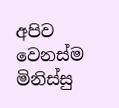අපිව වෙනස්ම මිනිස්සු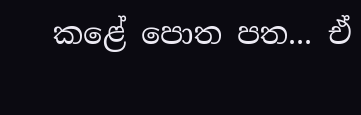කළේ පොත පත... ඒ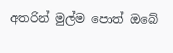අතරින් මුල්ම පොත් ඔබේ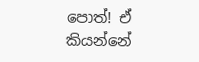පොත්! ඒ කියන්නේ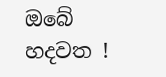ඔබේ හදවත !